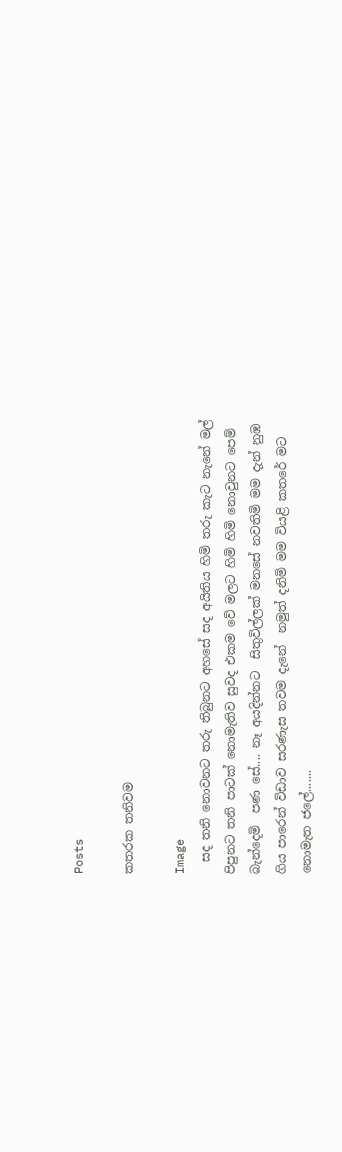Posts

කතරක තනිවම

Image
  සද තනි නොවනට තරු තිබුනට අහසේ සද අයිතිය හිමි තරු කැට නැනේ මල් පිපුනට තනි පාටක් නොමැතිව සුවද එකම වේ මලට හිමි හිමි නොවුනට පෙම් බැන්දෙමි  පණ සේ.... නෑ අයදින්නට  සිතුවිල්ලක් මනසේ නවතිමි මම දැන් නුඹ ගිය පාරෙන් විඩාව සරණැස තවම දැනේ  නමුත් දනිමි මම වියළි කතරේ මට නොමැත ජලේ.......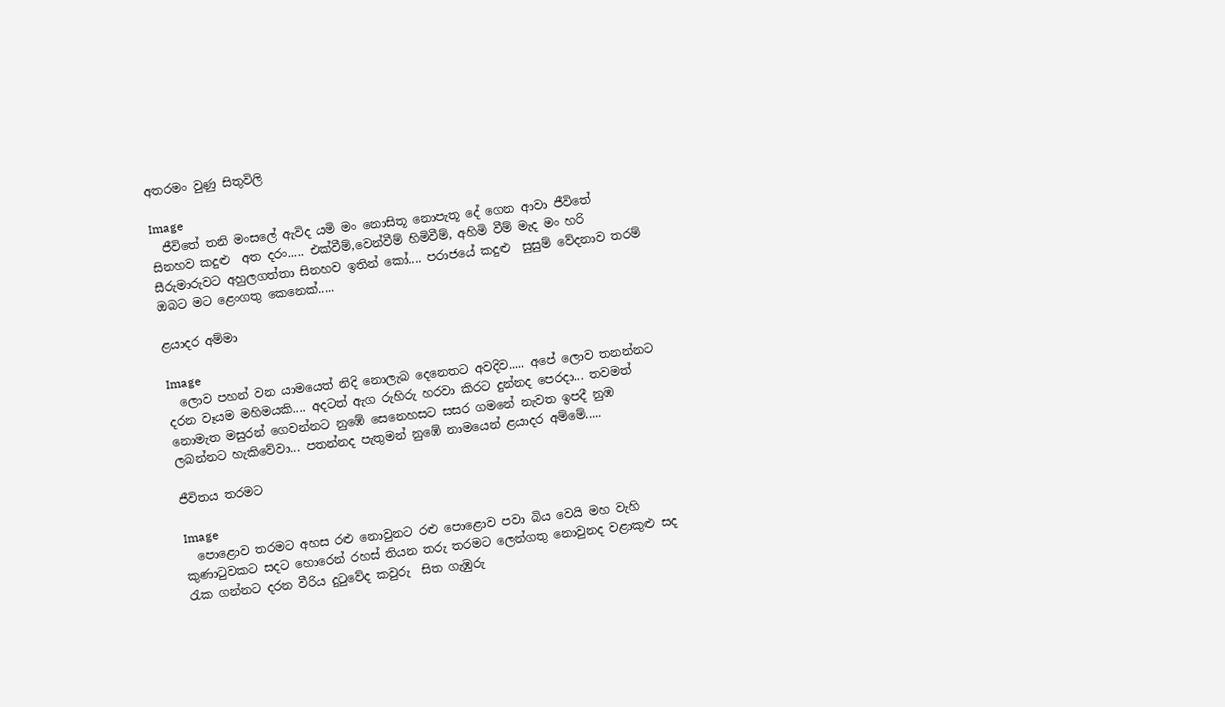අතරමං වුණු සිතුවිලි

Image
  ජීවිතේ තනි මංසලේ ඇවිද යමි මං නොසිතූ නොපැතූ දේ ගෙන ආවා ජීවිතේ  සිනහව කදුළු  අත දරං..... එක්වීම්,වෙන්වීම් හිමිවීම්, අහිමි වීම් මැද මං හරි සීරුමාරුවට අහුලගත්තා සිනහව ඉතින් කෝ.... පරාජයේ කදුළු  සුසුම් වේදනාව තරම් ඔබට මට ළෙංගතු කෙනෙක්.....

ළයාදර අම්මා

Image
  ලොව පහන් වන යාමයෙත් නිදි නොලැබ දෙනෙතට අවදිව..... අපේ ලොව තනන්නට  දරන වෑයම මහිමයකි.... අදටත් ඇග රුහිරු හරවා කිරට දුන්නද පෙරදා... තවමත් නොමැත මසුරන් ගෙවන්නට නුඹේ සෙනෙහසට සසර ගමනේ නැවත ඉපදී නුඹ ලබන්නට හැකිවේවා... පතන්නද පැතුමන් නුඹේ නාමයෙන් ළයාදර අම්මේ.....

ජීවිතය තරමට

Image
  පොළොව තරමට අහස රළු නොවුනට රළු පොළොව පවා බිය වෙයි මහ වැහි කුණාටුවකට සදට හොරෙන් රහස් තියන තරු තරමට ලෙන්ගතු නොවුනද වළාකුළු සද රැක ගන්නට දරන වීරිය දුටුවේද කවුරු  සිත ගැඹුරු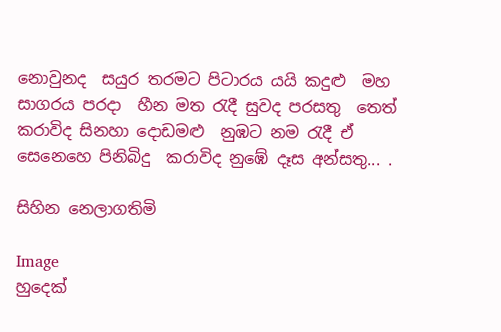නොවුනද  සයුර තරමට පිටාරය යයි කදුළු  මහ සාගරය පරදා  හීන මත රැදී සුවද පරසතු  තෙත් කරාවිද සිනහා දොඩමළු  නුඹට නම රැදී ඒ සෙනෙහෙ පිනිබිදු  කරාවිද නුඹේ දෑස අන්සතු... .

සිහින නෙලාගතිමි

Image
හුදෙක්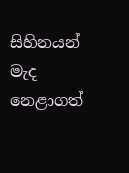සිහිනයන් මැද නෙළාගත්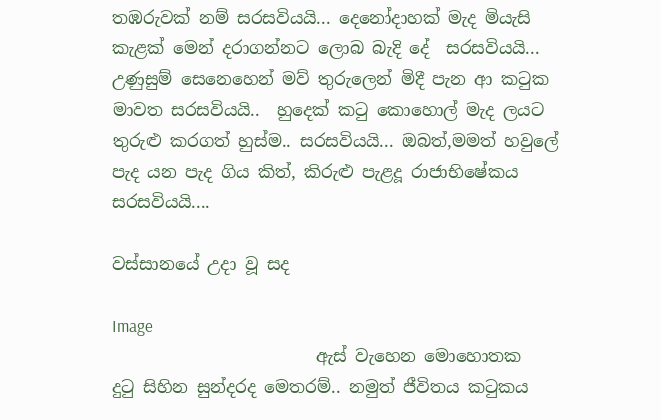තඹරුවක් නම් සරසවියයි... දෙනෝදාහක් මැද මියැසි කැළක් මෙන් දරාගන්නට ලොබ බැදි දේ  සරසවියයි... උණුසුම් සෙනෙහෙන් මව් තුරුලෙන් මිදී පැන ආ කටුක මාවත සරසවියයි..  හුදෙක් කටු කොහොල් මැද ලයට තුරුළු කරගත් හුස්ම.. සරසවියයි... ඔබත්,මමත් හවුලේ පැද යන පැද ගිය කිත්, කිරුළු පැළදූ රාජාභිෂේකය සරසවියයි....

වස්සානයේ උදා වූ සද

Image
                        ඇස් වැහෙන මොහොතක  දුටු සිහින සුන්දරද මෙතරම්.. නමුත් ජීවිතය කටුකය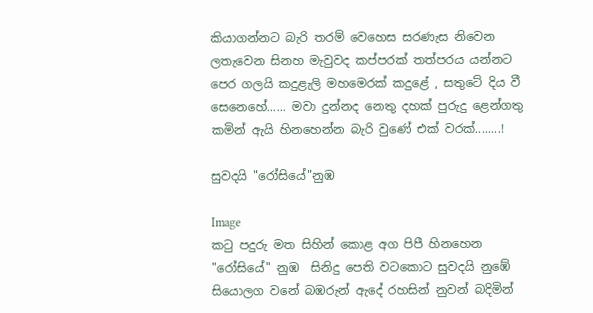කියාගන්නට බැරි තරම් වෙහෙස සරණැස නිවෙන ලතැවෙන සිනහ මැවුවද කප්පරක් තත්පරය යන්නට පෙර ගලයි කදුළැලි මහමෙරක් කදුළේ , සතුටේ දිය වී සෙනෙහේ...... මවා දුන්නද නෙතු දහක් පුරුදු ළෙන්ගතු කමින් ඇයි හිනහෙන්න බැරි වුණේ එක් වරක්........!

සුවදයි "රෝසියේ"නුඹ

Image
කටු පදුරු මත සිහින් කොළ අග පිපී හිනහෙන "රෝසියේ" නුඹ  සිනිදු පෙති වටකොට සුවදයි නුඹේ සියොලග වනේ බඹරුන් ඇදේ රහසින් නුවන් බදිමින්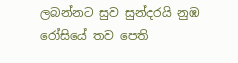ලබන්නට සුව සුන්දරයි නුඹ රෝසියේ තව පෙති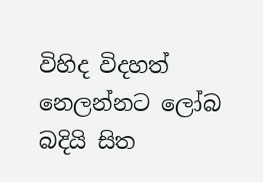විහිද විදහත් නෙලන්නට ලෝබ බදියි සිත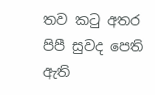තව කටු අතර පිපී සුවද පෙති ඇති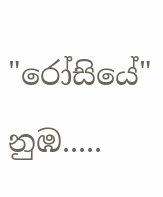"රෝසියේ"  නුඹ.....